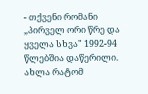- თქვენი რომანი „პირველ ორი წრე და ყველა სხვა" 1992-94 წლებშია დაწერილი. ახლა რატომ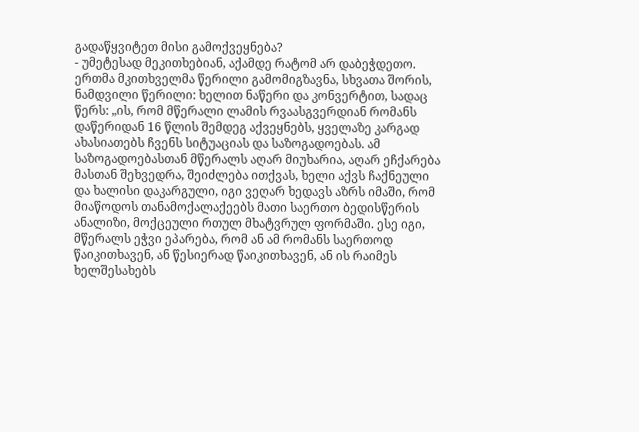გადაწყვიტეთ მისი გამოქვეყნება?
- უმეტესად მეკითხებიან, აქამდე რატომ არ დაბეჭდეთო. ერთმა მკითხველმა წერილი გამომიგზავნა, სხვათა შორის, ნამდვილი წერილი: ხელით ნაწერი და კონვერტით, სადაც წერს: „ის, რომ მწერალი ლამის რვაასგვერდიან რომანს დაწერიდან 16 წლის შემდეგ აქვეყნებს, ყველაზე კარგად ახასიათებს ჩვენს სიტუაციას და საზოგადოებას. ამ საზოგადოებასთან მწერალს აღარ მიუხარია, აღარ ეჩქარება მასთან შეხვედრა, შეიძლება ითქვას, ხელი აქვს ჩაქნეული და ხალისი დაკარგული, იგი ვეღარ ხედავს აზრს იმაში, რომ მიაწოდოს თანამოქალაქეებს მათი საერთო ბედისწერის ანალიზი, მოქცეული რთულ მხატვრულ ფორმაში. ესე იგი, მწერალს ეჭვი ეპარება, რომ ან ამ რომანს საერთოდ წაიკითხავენ, ან წესიერად წაიკითხავენ, ან ის რაიმეს ხელშესახებს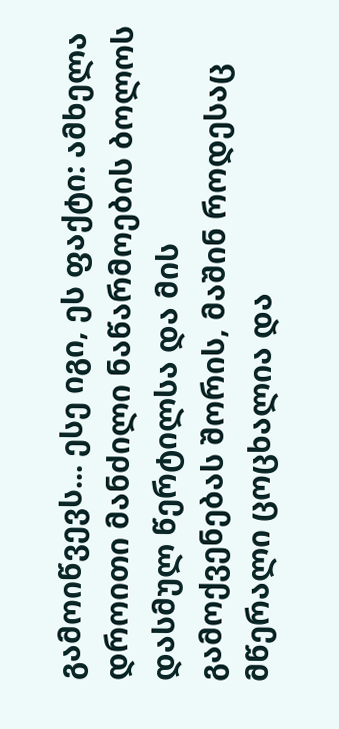გამოიწვევს... ესე იგი, ეს ფაქტი: ამხელა დროითი მანძილი ნაწარმოების ბოლოს დასმულ წერტილსა და მის გამოქვენებას შორის, მაშინ როდესაც მწერალი ცოცხალია და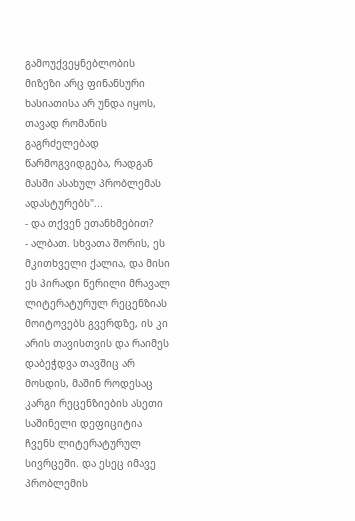გამოუქვეყნებლობის მიზეზი არც ფინანსური ხასიათისა არ უნდა იყოს, თავად რომანის გაგრძელებად წარმოგვიდგება, რადგან მასში ასახულ პრობლემას ადასტურებს"...
- და თქვენ ეთანხმებით?
- ალბათ. სხვათა შორის, ეს მკითხველი ქალია, და მისი ეს პირადი წერილი მრავალ ლიტერატურულ რეცენზიას მოიტოვებს გვერდზე, ის კი არის თავისთვის და რაიმეს დაბეჭდვა თავშიც არ მოსდის, მაშინ როდესაც კარგი რეცენზიების ასეთი საშინელი დეფიციტია ჩვენს ლიტერატურულ სივრცეში. და ესეც იმავე პრობლემის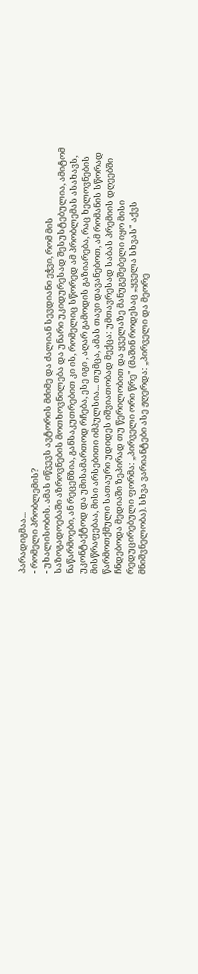პარადიგმაა...
- რომელი პრობლემის?
- უხალისობის. ამას იწვევს ავტორის მძიმე და ძალიან სევდიანი ეჭვი, რომ მის საზოგადოებაში აზროვნების მოთხოვნილება და უნარი უკიდურესად შესუსტებულია, ამიტომ ნაწარმოები, ან რეცენზია, განსაკუთრებით კი ის, რომელიც სწორედ ამ პრობლემას ასახავს, უკონტაქტოდ და უმისამართოდ რჩება, ესე იგი , აღარ გამოდის გაზიარება, რაც ხელოვნების მისწრაფებაა, მისი არსებითი იმპულსია... თუმცა, ამას თავი დავანებოთ, ამ რომანის სწორად წარმოთქმული სათაური უდიდეს იშვიათობად მექცა: უმთავრესად საბას პრემიის დღეებში ჩნდებოდა მედიაში ზეპირად თუ წერილობით და ყველაზე მანუგეშებელი იყო მისი რედუცირებული ფორმა: „პირველი ორი წრე" (მაშინ როდესაც „ყველა სხვას" აქვს მნიშვნელობა). სხვა ვარიანტები ასე ჟღერდა: „პირველი და მეორე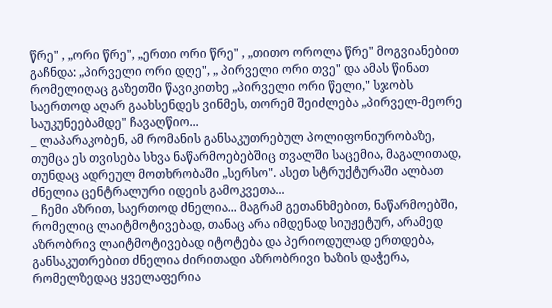წრე" , „ორი წრე", „ერთი ორი წრე" , „თითო ოროლა წრე" მოგვიანებით გაჩნდა: „პირველი ორი დღე", „ პირველი ორი თვე" და ამას წინათ რომელიღაც გაზეთში წავიკითხე „პირველი ორი წელი," სჯობს საერთოდ აღარ გაახსენდეს ვინმეს, თორემ შეიძლება „პირველ-მეორე საუკუნეებამდე" ჩავაღწიო...
_ ლაპარაკობენ, ამ რომანის განსაკუთრებულ პოლიფონიურობაზე, თუმცა ეს თვისება სხვა ნაწარმოებებშიც თვალში საცემია, მაგალითად, თუნდაც ადრეულ მოთხრობაში „სერსო". ასეთ სტრუქტურაში ალბათ ძნელია ცენტრალური იდეის გამოკვეთა...
_ ჩემი აზრით, საერთოდ ძნელია... მაგრამ გეთანხმებით, ნაწარმოებში, რომელიც ლაიტმოტივებად, თანაც არა იმდენად სიუჟეტურ, არამედ აზრობრივ ლაიტმოტივებად იტოტება და პერიოდულად ერთდება, განსაკუთრებით ძნელია ძირითადი აზრობრივი ხაზის დაჭერა, რომელზედაც ყველაფერია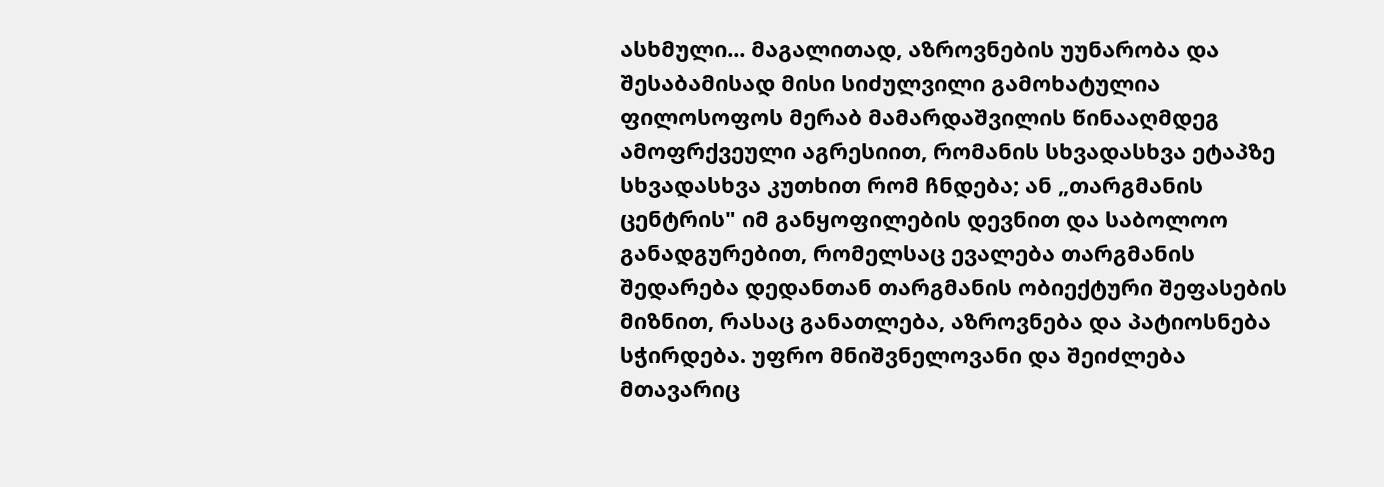ასხმული... მაგალითად, აზროვნების უუნარობა და შესაბამისად მისი სიძულვილი გამოხატულია ფილოსოფოს მერაბ მამარდაშვილის წინააღმდეგ ამოფრქვეული აგრესიით, რომანის სხვადასხვა ეტაპზე სხვადასხვა კუთხით რომ ჩნდება; ან „თარგმანის ცენტრის" იმ განყოფილების დევნით და საბოლოო განადგურებით, რომელსაც ევალება თარგმანის შედარება დედანთან თარგმანის ობიექტური შეფასების მიზნით, რასაც განათლება, აზროვნება და პატიოსნება სჭირდება. უფრო მნიშვნელოვანი და შეიძლება მთავარიც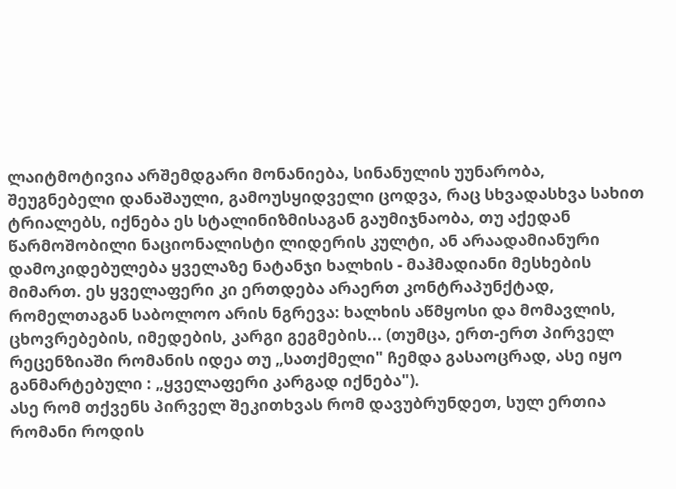ლაიტმოტივია არშემდგარი მონანიება, სინანულის უუნარობა, შეუგნებელი დანაშაული, გამოუსყიდველი ცოდვა, რაც სხვადასხვა სახით ტრიალებს, იქნება ეს სტალინიზმისაგან გაუმიჯნაობა, თუ აქედან წარმოშობილი ნაციონალისტი ლიდერის კულტი, ან არაადამიანური დამოკიდებულება ყველაზე ნატანჯი ხალხის - მაჰმადიანი მესხების მიმართ. ეს ყველაფერი კი ერთდება არაერთ კონტრაპუნქტად, რომელთაგან საბოლოო არის ნგრევა: ხალხის აწმყოსი და მომავლის, ცხოვრებების, იმედების, კარგი გეგმების... (თუმცა, ერთ-ერთ პირველ რეცენზიაში რომანის იდეა თუ „სათქმელი" ჩემდა გასაოცრად, ასე იყო განმარტებული : „ყველაფერი კარგად იქნება").
ასე რომ თქვენს პირველ შეკითხვას რომ დავუბრუნდეთ, სულ ერთია რომანი როდის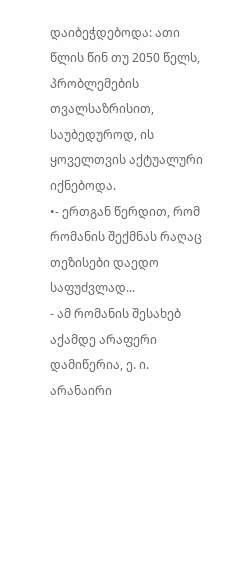დაიბეჭდებოდა: ათი წლის წინ თუ 2050 წელს, პრობლემების თვალსაზრისით, საუბედუროდ, ის ყოველთვის აქტუალური იქნებოდა.
•- ერთგან წერდით, რომ რომანის შექმნას რაღაც თეზისები დაედო საფუძვლად...
- ამ რომანის შესახებ აქამდე არაფერი დამიწერია, ე. ი. არანაირი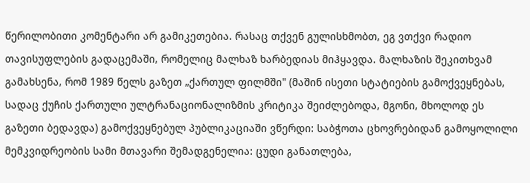წერილობითი კომენტარი არ გამიკეთებია. რასაც თქვენ გულისხმობთ, ეგ ვთქვი რადიო თავისუფლების გადაცემაში, რომელიც მალხაზ ხარბედიას მიჰყავდა. მალხაზის შეკითხვამ გამახსენა, რომ 1989 წელს გაზეთ „ქართულ ფილმში" (მაშინ ისეთი სტატიების გამოქვეყნებას, სადაც ქუჩის ქართული ულტრანაციონალიზმის კრიტიკა შეიძლებოდა, მგონი, მხოლოდ ეს გაზეთი ბედავდა) გამოქვეყნებულ პუბლიკაციაში ვწერდი: საბჭოთა ცხოვრებიდან გამოყოლილი მემკვიდრეობის სამი მთავარი შემადგენელია: ცუდი განათლება,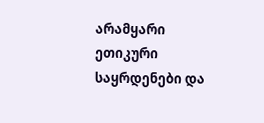არამყარი ეთიკური საყრდენები და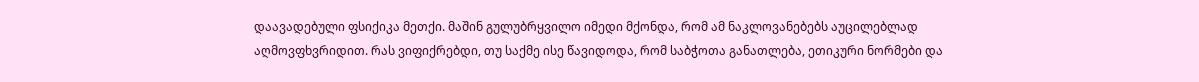დაავადებული ფსიქიკა მეთქი. მაშინ გულუბრყვილო იმედი მქონდა, რომ ამ ნაკლოვანებებს აუცილებლად აღმოვფხვრიდით. რას ვიფიქრებდი, თუ საქმე ისე წავიდოდა, რომ საბჭოთა განათლება, ეთიკური ნორმები და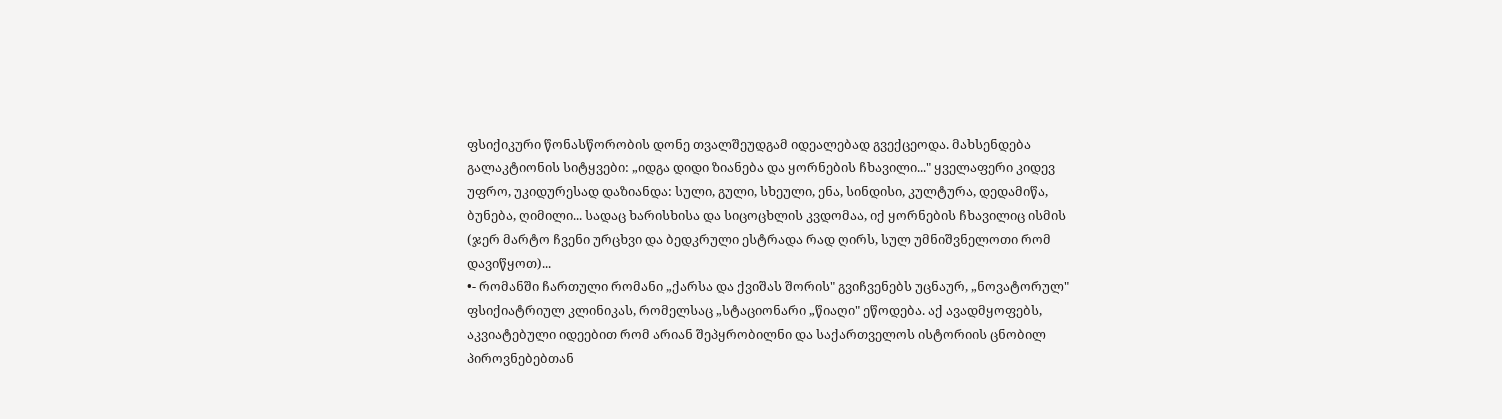ფსიქიკური წონასწორობის დონე თვალშეუდგამ იდეალებად გვექცეოდა. მახსენდება გალაკტიონის სიტყვები: „იდგა დიდი ზიანება და ყორნების ჩხავილი..." ყველაფერი კიდევ უფრო, უკიდურესად დაზიანდა: სული, გული, სხეული, ენა, სინდისი, კულტურა, დედამიწა, ბუნება, ღიმილი... სადაც ხარისხისა და სიცოცხლის კვდომაა, იქ ყორნების ჩხავილიც ისმის (ჯერ მარტო ჩვენი ურცხვი და ბედკრული ესტრადა რად ღირს, სულ უმნიშვნელოთი რომ დავიწყოთ)...
•- რომანში ჩართული რომანი „ქარსა და ქვიშას შორის" გვიჩვენებს უცნაურ, „ნოვატორულ" ფსიქიატრიულ კლინიკას, რომელსაც „სტაციონარი „წიაღი" ეწოდება. აქ ავადმყოფებს, აკვიატებული იდეებით რომ არიან შეპყრობილნი და საქართველოს ისტორიის ცნობილ პიროვნებებთან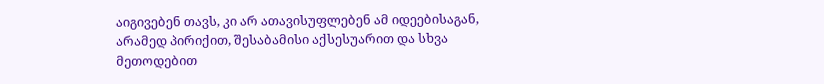აიგივებენ თავს, კი არ ათავისუფლებენ ამ იდეებისაგან, არამედ პირიქით, შესაბამისი აქსესუარით და სხვა მეთოდებით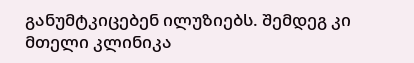განუმტკიცებენ ილუზიებს. შემდეგ კი მთელი კლინიკა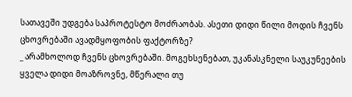სათავეში უდგება საპროტესტო მოძრაობას. ასეთი დიდი წილი მოდის ჩვენს ცხოვრებაში ავადმყოფობის ფაქტორზე?
_ არამხოლოდ ჩვენს ცხოვრებაში. მოგეხსენებათ, უკანასკნელი საუკუნეების ყველა დიდი მოაზროვნე, მწერალი თუ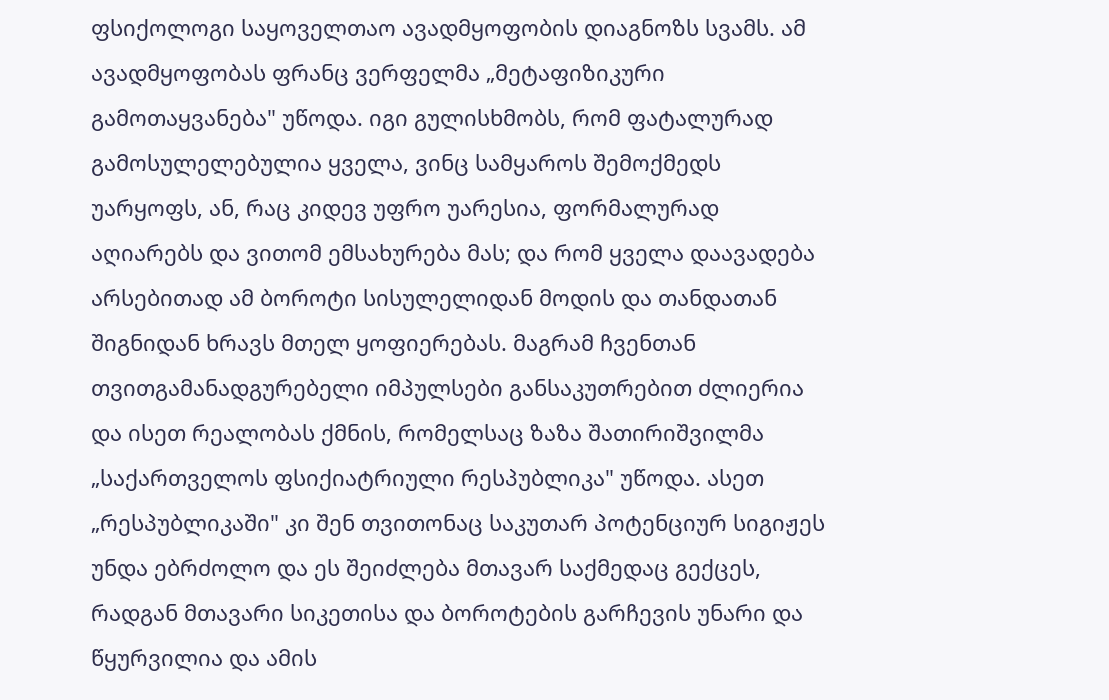ფსიქოლოგი საყოველთაო ავადმყოფობის დიაგნოზს სვამს. ამ ავადმყოფობას ფრანც ვერფელმა „მეტაფიზიკური გამოთაყვანება" უწოდა. იგი გულისხმობს, რომ ფატალურად გამოსულელებულია ყველა, ვინც სამყაროს შემოქმედს უარყოფს, ან, რაც კიდევ უფრო უარესია, ფორმალურად აღიარებს და ვითომ ემსახურება მას; და რომ ყველა დაავადება არსებითად ამ ბოროტი სისულელიდან მოდის და თანდათან შიგნიდან ხრავს მთელ ყოფიერებას. მაგრამ ჩვენთან თვითგამანადგურებელი იმპულსები განსაკუთრებით ძლიერია და ისეთ რეალობას ქმნის, რომელსაც ზაზა შათირიშვილმა „საქართველოს ფსიქიატრიული რესპუბლიკა" უწოდა. ასეთ „რესპუბლიკაში" კი შენ თვითონაც საკუთარ პოტენციურ სიგიჟეს უნდა ებრძოლო და ეს შეიძლება მთავარ საქმედაც გექცეს, რადგან მთავარი სიკეთისა და ბოროტების გარჩევის უნარი და წყურვილია და ამის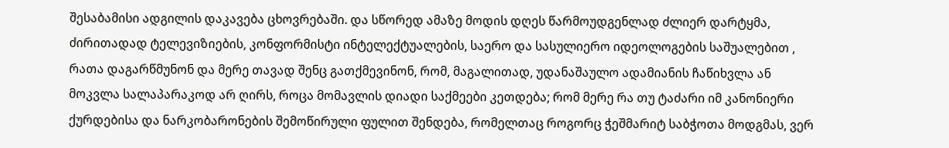შესაბამისი ადგილის დაკავება ცხოვრებაში. და სწორედ ამაზე მოდის დღეს წარმოუდგენლად ძლიერ დარტყმა, ძირითადად ტელევიზიების, კონფორმისტი ინტელექტუალების, საერო და სასულიერო იდეოლოგების საშუალებით , რათა დაგარწმუნონ და მერე თავად შენც გათქმევინონ, რომ, მაგალითად, უდანაშაულო ადამიანის ჩაწიხვლა ან მოკვლა სალაპარაკოდ არ ღირს, როცა მომავლის დიადი საქმეები კეთდება; რომ მერე რა თუ ტაძარი იმ კანონიერი ქურდებისა და ნარკობარონების შემოწირული ფულით შენდება, რომელთაც როგორც ჭეშმარიტ საბჭოთა მოდგმას, ვერ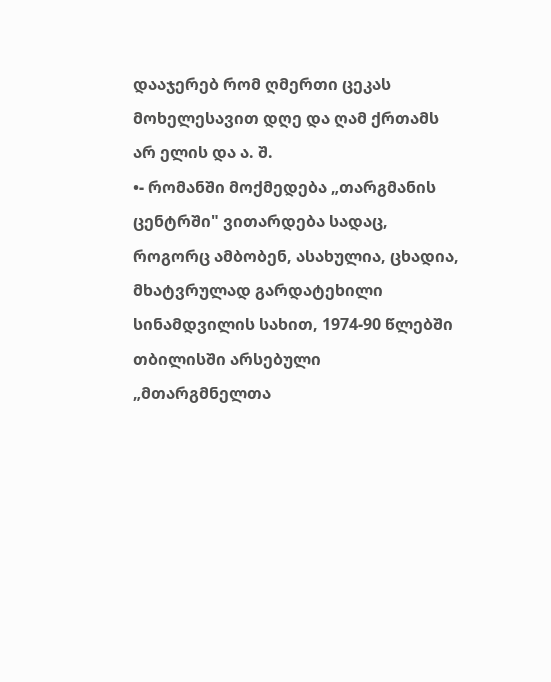დააჯერებ რომ ღმერთი ცეკას
მოხელესავით დღე და ღამ ქრთამს არ ელის და ა. შ.
•- რომანში მოქმედება „თარგმანის ცენტრში" ვითარდება სადაც, როგორც ამბობენ, ასახულია, ცხადია, მხატვრულად გარდატეხილი სინამდვილის სახით, 1974-90 წლებში თბილისში არსებული „მთარგმნელთა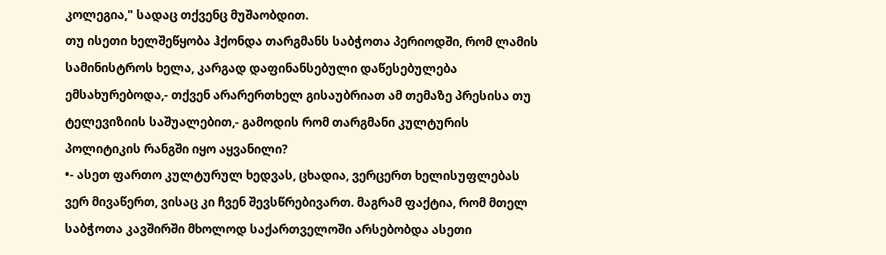კოლეგია," სადაც თქვენც მუშაობდით.
თუ ისეთი ხელშეწყობა ჰქონდა თარგმანს საბჭოთა პერიოდში, რომ ლამის სამინისტროს ხელა, კარგად დაფინანსებული დაწესებულება ემსახურებოდა,- თქვენ არარერთხელ გისაუბრიათ ამ თემაზე პრესისა თუ ტელევიზიის საშუალებით,- გამოდის რომ თარგმანი კულტურის პოლიტიკის რანგში იყო აყვანილი?
•- ასეთ ფართო კულტურულ ხედვას, ცხადია, ვერცერთ ხელისუფლებას ვერ მივაწერთ, ვისაც კი ჩვენ შევსწრებივართ. მაგრამ ფაქტია, რომ მთელ საბჭოთა კავშირში მხოლოდ საქართველოში არსებობდა ასეთი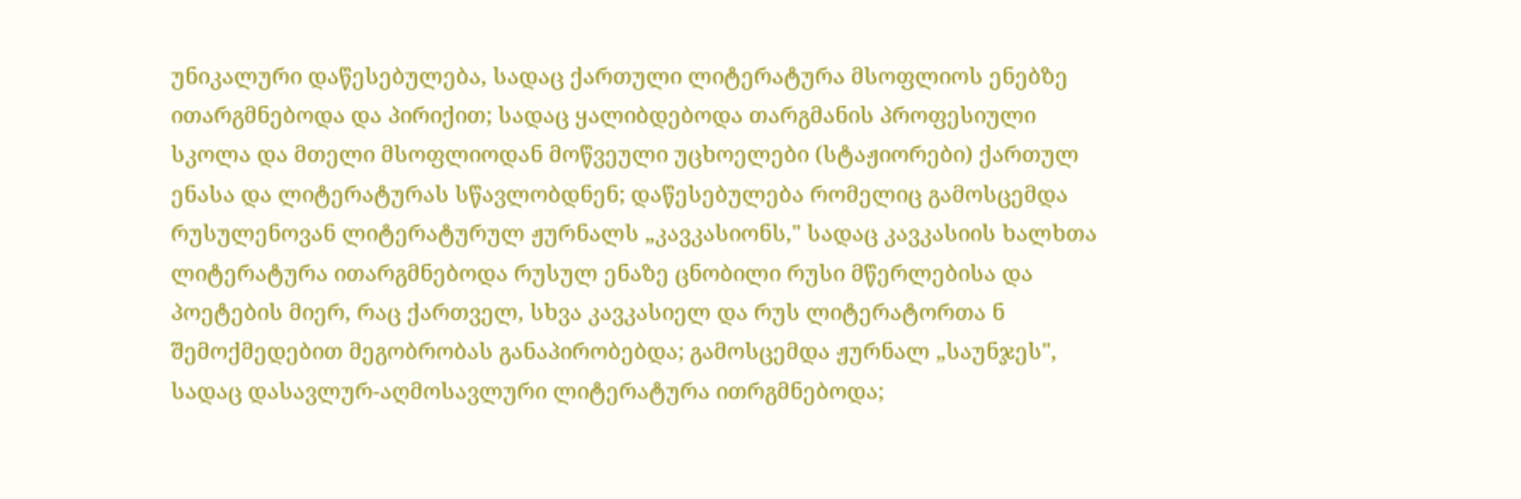უნიკალური დაწესებულება, სადაც ქართული ლიტერატურა მსოფლიოს ენებზე ითარგმნებოდა და პირიქით; სადაც ყალიბდებოდა თარგმანის პროფესიული სკოლა და მთელი მსოფლიოდან მოწვეული უცხოელები (სტაჟიორები) ქართულ ენასა და ლიტერატურას სწავლობდნენ; დაწესებულება რომელიც გამოსცემდა რუსულენოვან ლიტერატურულ ჟურნალს „კავკასიონს," სადაც კავკასიის ხალხთა ლიტერატურა ითარგმნებოდა რუსულ ენაზე ცნობილი რუსი მწერლებისა და პოეტების მიერ, რაც ქართველ, სხვა კავკასიელ და რუს ლიტერატორთა ნ შემოქმედებით მეგობრობას განაპირობებდა; გამოსცემდა ჟურნალ „საუნჯეს", სადაც დასავლურ-აღმოსავლური ლიტერატურა ითრგმნებოდა;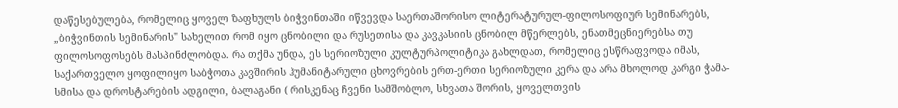დაწესებულება, რომელიც ყოველ ზაფხულს ბიჭვინთაში იწვევდა საერთაშორისო ლიტერატურულ-ფილოსოფიურ სემინარებს, „ბიჭვინთის სემინარის" სახელით რომ იყო ცნობილი და რუსეთისა და კავკასიის ცნობილ მწერლებს, ენათმეცნიერებსა თუ ფილოსოფოსებს მასპინძლობდა. რა თქმა უნდა, ეს სერიოზული კულტურპოლიტიკა გახლდათ, რომელიც ესწრაფვოდა იმას, საქართველო ყოფილიყო საბჭოთა კავშირის ჰუმანიტარული ცხოვრების ერთ-ერთი სერიოზული კერა და არა მხოლოდ კარგი ჭამა-სმისა და დროსტარების ადგილი, ბალაგანი ( რისკენაც ჩვენი სამშობლო, სხვათა შორის, ყოველთვის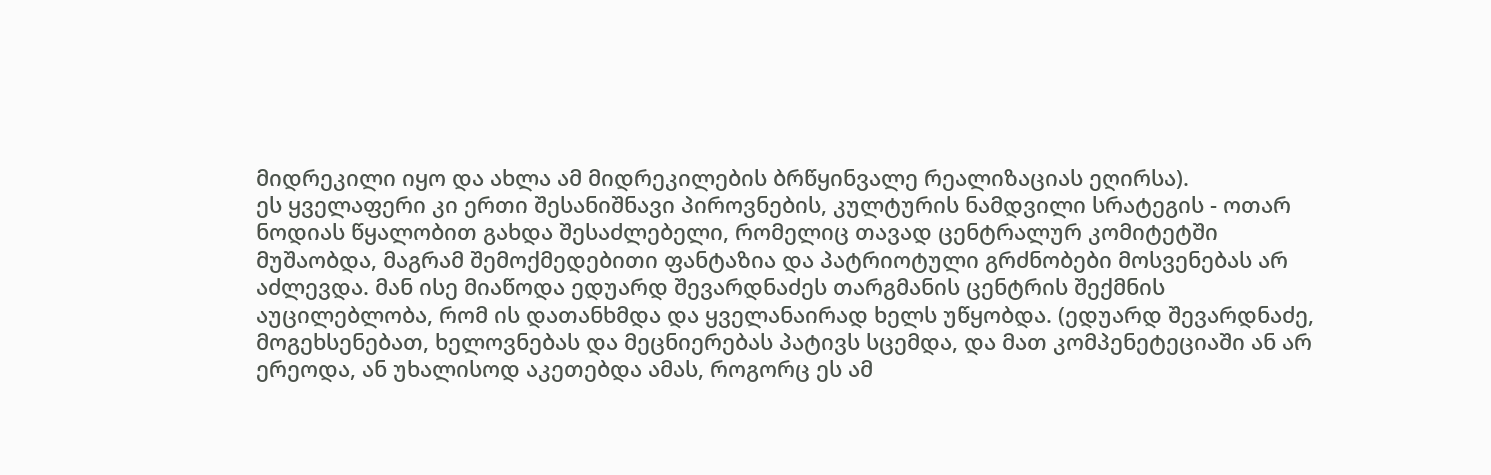მიდრეკილი იყო და ახლა ამ მიდრეკილების ბრწყინვალე რეალიზაციას ეღირსა).
ეს ყველაფერი კი ერთი შესანიშნავი პიროვნების, კულტურის ნამდვილი სრატეგის - ოთარ ნოდიას წყალობით გახდა შესაძლებელი, რომელიც თავად ცენტრალურ კომიტეტში მუშაობდა, მაგრამ შემოქმედებითი ფანტაზია და პატრიოტული გრძნობები მოსვენებას არ აძლევდა. მან ისე მიაწოდა ედუარდ შევარდნაძეს თარგმანის ცენტრის შექმნის აუცილებლობა, რომ ის დათანხმდა და ყველანაირად ხელს უწყობდა. (ედუარდ შევარდნაძე, მოგეხსენებათ, ხელოვნებას და მეცნიერებას პატივს სცემდა, და მათ კომპენეტეციაში ან არ ერეოდა, ან უხალისოდ აკეთებდა ამას, როგორც ეს ამ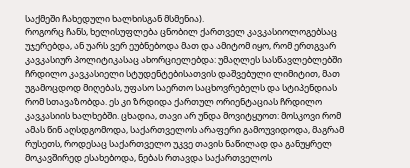საქმეში ჩახედული ხალხისგან მსმენია).
როგორც ჩანს, ხელისუფლება ცნობილ ქართველ კავკასიოლოგებსაც უჯერებდა, ან უარს ვერ ეუბნებოდა მათ და ამიტომ იყო, რომ ერთგვარ კავკასიურ პოლიტიკასაც ახორციელებდა: უმაღლეს სასწავლებლებში ჩრდილო კავკასიელი სტუდენტებისათვის დაშვებული ლიმიტით, მათ უგამოცდოდ მიღებას, უფასო საერთო საცხოვრებელს და სტიპენდიას რომ სთავაზობდა. ეს კი ზრდიდა ქართულ ორიენტაციას ჩრდილო კავკასიის ხალხებში. ცხადია, თავი არ უნდა მოვიტყუოთ: მოსკოვი რომ ამას წინ აღსდგომოდა, საქართველოს არაფერი გამოუვიდოდა, მაგრამ რუსეთს, როდესაც საქართველო უკვე თავის ნაწილად და განუყრელ მოკავშირედ ესახებოდა, ნებას რთავდა საქართველოს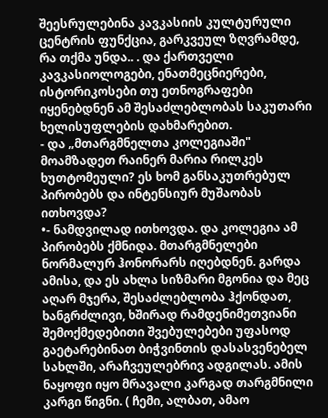შეესრულებინა კავკასიის კულტურული ცენტრის ფუნქცია, გარკვეულ ზღვრამდე, რა თქმა უნდა.. . და ქართველი კავკასიოლოგები, ენათმეცნიერები, ისტორიკოსები თუ ეთნოგრაფები იყენებდნენ ამ შესაძლებლობას საკუთარი ხელისუფლების დახმარებით.
- და „მთარგმნელთა კოლეგიაში" მოამზადეთ რაინერ მარია რილკეს ხუთტომეული? ეს ხომ განსაკუთრებულ პირობებს და ინტენსიურ მუშაობას ითხოვდა?
•- ნამდვილად ითხოვდა. და კოლეგია ამ პირობებს ქმნიდა. მთარგმნელები ნორმალურ ჰონორარს იღებდნენ. გარდა ამისა, და ეს ახლა სიზმარი მგონია და მეც აღარ მჯერა, შესაძლებლობა ჰქონდათ, ხანგრძლივი, ხშირად რამდენიმეთვიანი შემოქმედებითი შვებულებები უფასოდ გაეტარებინათ ბიჭვინთის დასასვენებელ სახლში, არაჩვეულებრივ ადგილას. ამის ნაყოფი იყო მრავალი კარგად თარგმნილი კარგი წიგნი. ( ჩემი, ალბათ, ამაო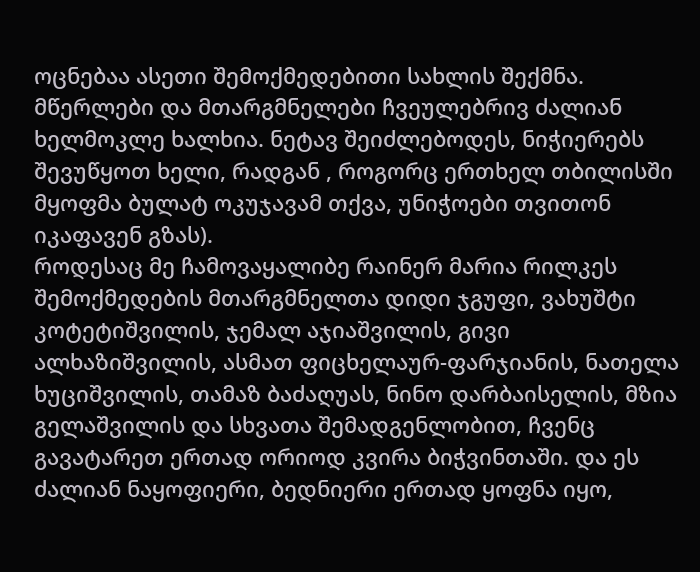ოცნებაა ასეთი შემოქმედებითი სახლის შექმნა. მწერლები და მთარგმნელები ჩვეულებრივ ძალიან ხელმოკლე ხალხია. ნეტავ შეიძლებოდეს, ნიჭიერებს შევუწყოთ ხელი, რადგან , როგორც ერთხელ თბილისში მყოფმა ბულატ ოკუჯავამ თქვა, უნიჭოები თვითონ იკაფავენ გზას).
როდესაც მე ჩამოვაყალიბე რაინერ მარია რილკეს შემოქმედების მთარგმნელთა დიდი ჯგუფი, ვახუშტი კოტეტიშვილის, ჯემალ აჯიაშვილის, გივი ალხაზიშვილის, ასმათ ფიცხელაურ-ფარჯიანის, ნათელა ხუციშვილის, თამაზ ბაძაღუას, ნინო დარბაისელის, მზია გელაშვილის და სხვათა შემადგენლობით, ჩვენც გავატარეთ ერთად ორიოდ კვირა ბიჭვინთაში. და ეს ძალიან ნაყოფიერი, ბედნიერი ერთად ყოფნა იყო,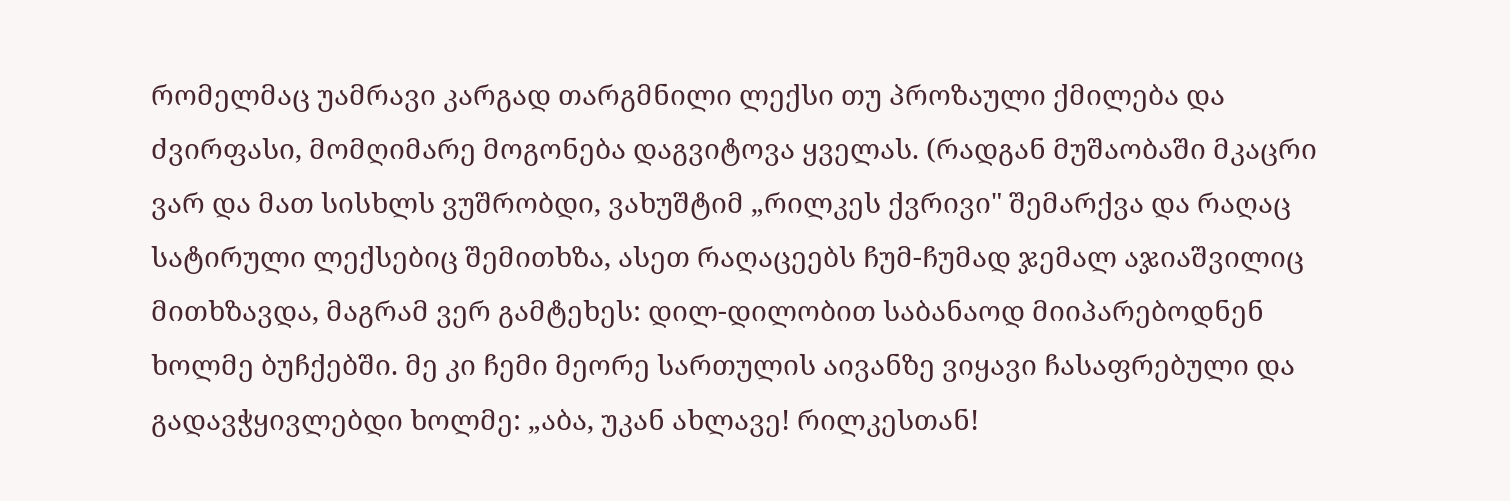რომელმაც უამრავი კარგად თარგმნილი ლექსი თუ პროზაული ქმილება და ძვირფასი, მომღიმარე მოგონება დაგვიტოვა ყველას. (რადგან მუშაობაში მკაცრი ვარ და მათ სისხლს ვუშრობდი, ვახუშტიმ „რილკეს ქვრივი" შემარქვა და რაღაც სატირული ლექსებიც შემითხზა, ასეთ რაღაცეებს ჩუმ-ჩუმად ჯემალ აჯიაშვილიც მითხზავდა, მაგრამ ვერ გამტეხეს: დილ-დილობით საბანაოდ მიიპარებოდნენ ხოლმე ბუჩქებში. მე კი ჩემი მეორე სართულის აივანზე ვიყავი ჩასაფრებული და გადავჭყივლებდი ხოლმე: „აბა, უკან ახლავე! რილკესთან!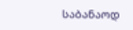საბანაოდ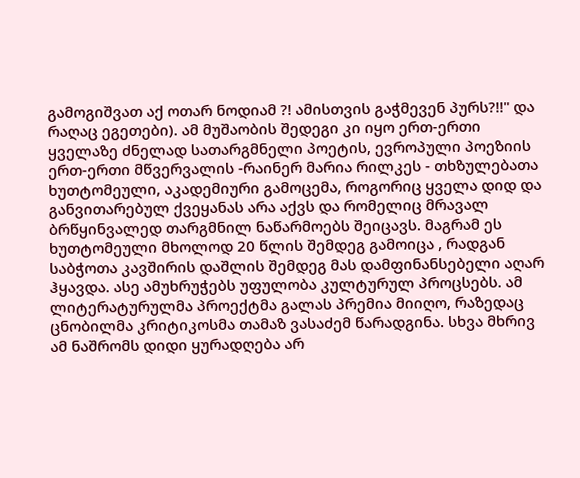გამოგიშვათ აქ ოთარ ნოდიამ ?! ამისთვის გაჭმევენ პურს?!!" და რაღაც ეგეთები). ამ მუშაობის შედეგი კი იყო ერთ-ერთი ყველაზე ძნელად სათარგმნელი პოეტის, ევროპული პოეზიის ერთ-ერთი მწვერვალის -რაინერ მარია რილკეს - თხზულებათა ხუთტომეული, აკადემიური გამოცემა, როგორიც ყველა დიდ და განვითარებულ ქვეყანას არა აქვს და რომელიც მრავალ ბრწყინვალედ თარგმნილ ნაწარმოებს შეიცავს. მაგრამ ეს ხუთტომეული მხოლოდ 20 წლის შემდეგ გამოიცა , რადგან საბჭოთა კავშირის დაშლის შემდეგ მას დამფინანსებელი აღარ ჰყავდა. ასე ამუხრუჭებს უფულობა კულტურულ პროცსებს. ამ ლიტერატურულმა პროექტმა გალას პრემია მიიღო, რაზედაც ცნობილმა კრიტიკოსმა თამაზ ვასაძემ წარადგინა. სხვა მხრივ ამ ნაშრომს დიდი ყურადღება არ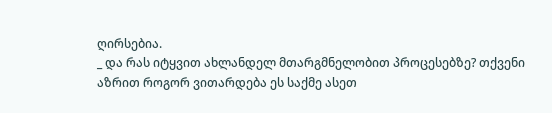ღირსებია.
_ და რას იტყვით ახლანდელ მთარგმნელობით პროცესებზე? თქვენი აზრით როგორ ვითარდება ეს საქმე ასეთ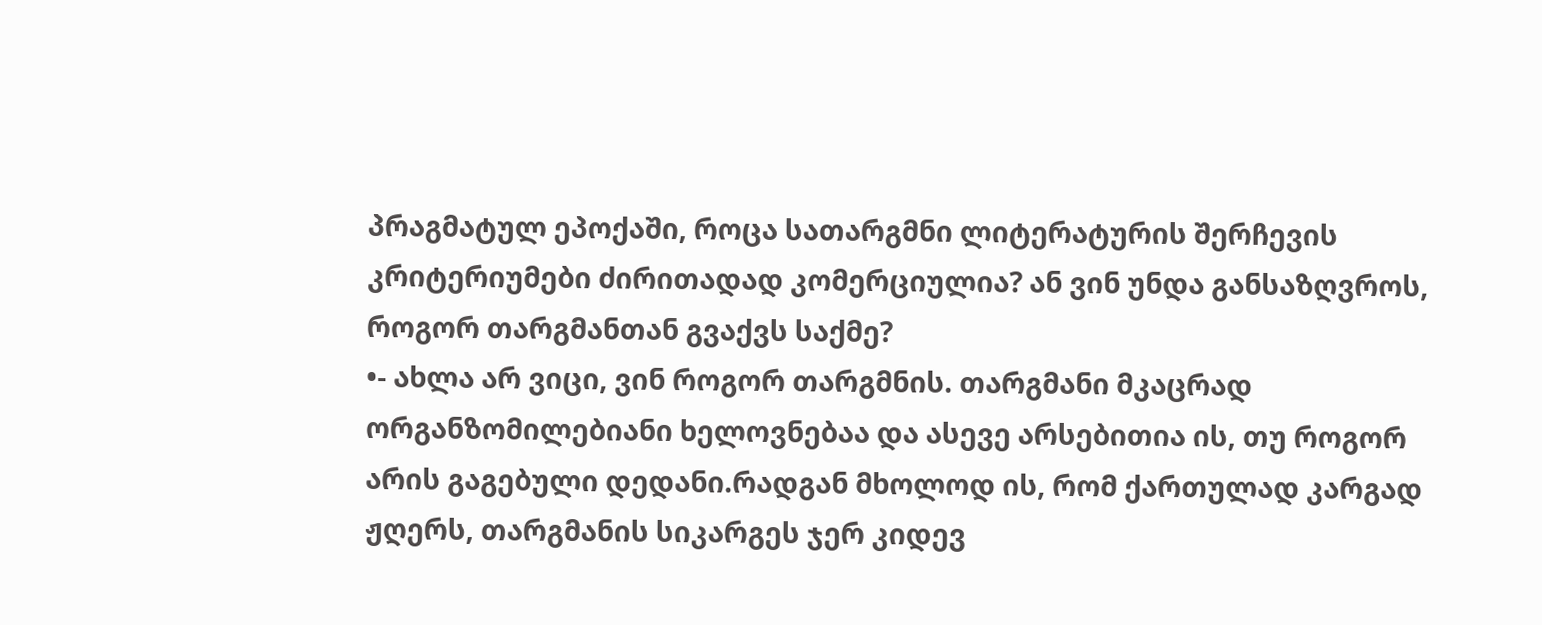პრაგმატულ ეპოქაში, როცა სათარგმნი ლიტერატურის შერჩევის კრიტერიუმები ძირითადად კომერციულია? ან ვინ უნდა განსაზღვროს, როგორ თარგმანთან გვაქვს საქმე?
•- ახლა არ ვიცი, ვინ როგორ თარგმნის. თარგმანი მკაცრად ორგანზომილებიანი ხელოვნებაა და ასევე არსებითია ის, თუ როგორ არის გაგებული დედანი.რადგან მხოლოდ ის, რომ ქართულად კარგად ჟღერს, თარგმანის სიკარგეს ჯერ კიდევ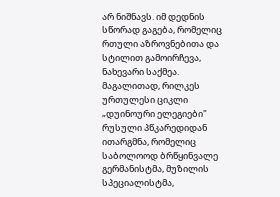არ ნიშნავს. იმ დედნის სწორად გაგება, რომელიც რთული აზროვნებითა და სტილით გამოირჩევა, ნახევარი საქმეა. მაგალითად, რილკეს ურთულესი ციკლი „დუინოური ელეგიები" რუსული პწკარედიდან ითარგმნა, რომელიც საბოლოოდ ბრწყინვალე გერმანისტმა, მუზილის სპეციალისტმა,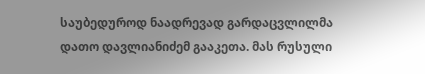საუბედუროდ ნაადრევად გარდაცვლილმა დათო დავლიანიძემ გააკეთა. მას რუსული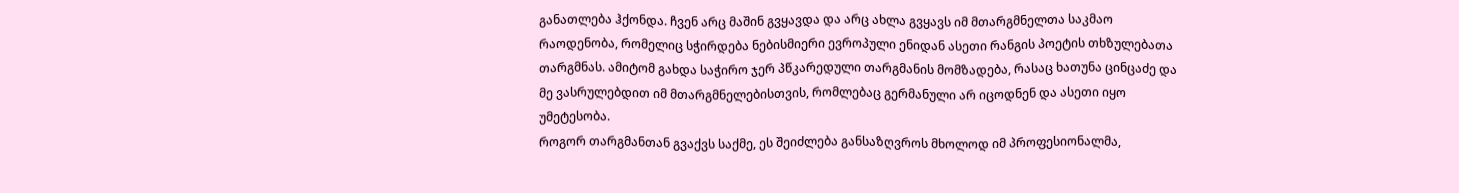განათლება ჰქონდა. ჩვენ არც მაშინ გვყავდა და არც ახლა გვყავს იმ მთარგმნელთა საკმაო რაოდენობა, რომელიც სჭირდება ნებისმიერი ევროპული ენიდან ასეთი რანგის პოეტის თხზულებათა თარგმნას. ამიტომ გახდა საჭირო ჯერ პწკარედული თარგმანის მომზადება, რასაც ხათუნა ცინცაძე და მე ვასრულებდით იმ მთარგმნელებისთვის, რომლებაც გერმანული არ იცოდნენ და ასეთი იყო უმეტესობა.
როგორ თარგმანთან გვაქვს საქმე, ეს შეიძლება განსაზღვროს მხოლოდ იმ პროფესიონალმა,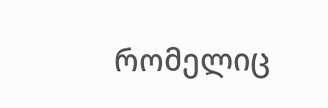რომელიც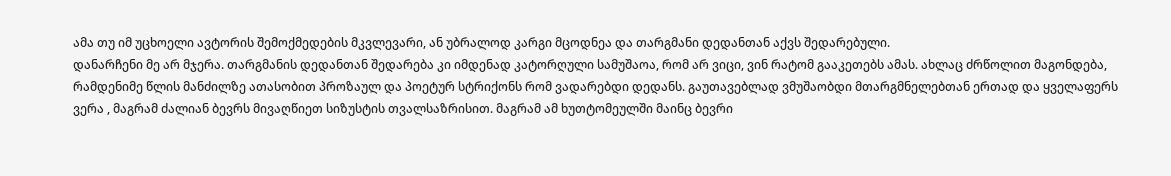ამა თუ იმ უცხოელი ავტორის შემოქმედების მკვლევარი, ან უბრალოდ კარგი მცოდნეა და თარგმანი დედანთან აქვს შედარებული.
დანარჩენი მე არ მჯერა. თარგმანის დედანთან შედარება კი იმდენად კატორღული სამუშაოა, რომ არ ვიცი, ვინ რატომ გააკეთებს ამას. ახლაც ძრწოლით მაგონდება, რამდენიმე წლის მანძილზე ათასობით პროზაულ და პოეტურ სტრიქონს რომ ვადარებდი დედანს. გაუთავებლად ვმუშაობდი მთარგმნელებთან ერთად და ყველაფერს ვერა , მაგრამ ძალიან ბევრს მივაღწიეთ სიზუსტის თვალსაზრისით. მაგრამ ამ ხუთტომეულში მაინც ბევრი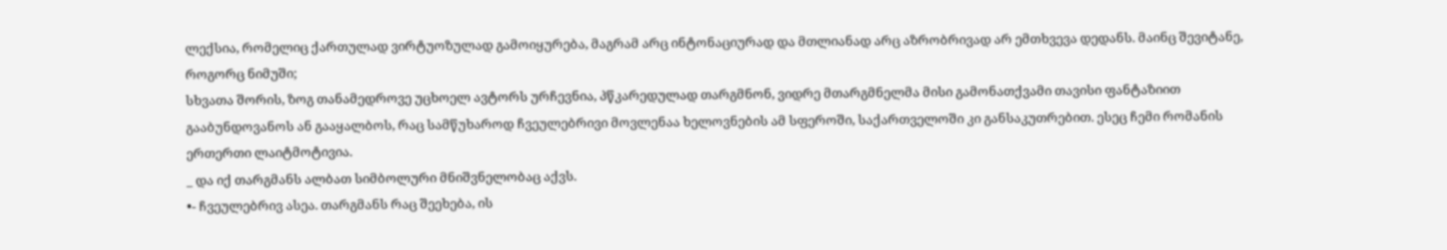ლექსია, რომელიც ქართულად ვირტუოზულად გამოიყურება, მაგრამ არც ინტონაციურად და მთლიანად არც აზრობრივად არ ემთხვევა დედანს. მაინც შევიტანე, როგორც ნიმუში;
სხვათა შორის, ზოგ თანამედროვე უცხოელ ავტორს ურჩევნია, პწკარედულად თარგმნონ, ვიდრე მთარგმნელმა მისი გამონათქვამი თავისი ფანტაზიით გააბუნდოვანოს ან გააყალბოს, რაც სამწუხაროდ ჩვეულებრივი მოვლენაა ხელოვნების ამ სფეროში, საქართველოში კი განსაკუთრებით. ესეც ჩემი რომანის ერთერთი ლაიტმოტივია.
_ და იქ თარგმანს ალბათ სიმბოლური მნიშვნელობაც აქვს.
•- ჩვეულებრივ ასეა. თარგმანს რაც შეეხება, ის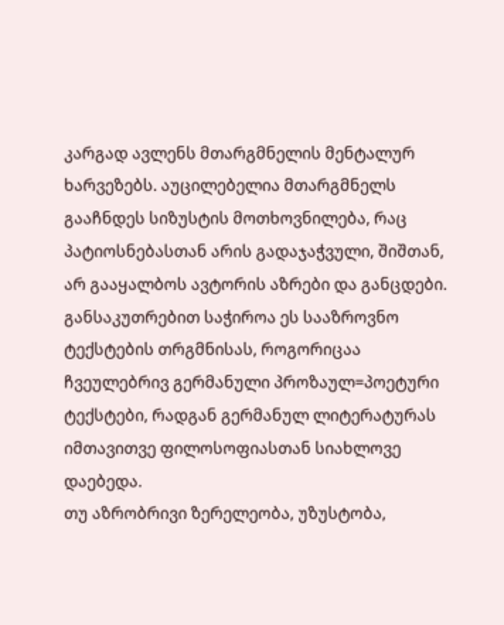კარგად ავლენს მთარგმნელის მენტალურ ხარვეზებს. აუცილებელია მთარგმნელს გააჩნდეს სიზუსტის მოთხოვნილება, რაც პატიოსნებასთან არის გადაჯაჭვული, შიშთან, არ გააყალბოს ავტორის აზრები და განცდები. განსაკუთრებით საჭიროა ეს სააზროვნო ტექსტების თრგმნისას, როგორიცაა ჩვეულებრივ გერმანული პროზაულ=პოეტური ტექსტები, რადგან გერმანულ ლიტერატურას იმთავითვე ფილოსოფიასთან სიახლოვე დაებედა.
თუ აზრობრივი ზერელეობა, უზუსტობა,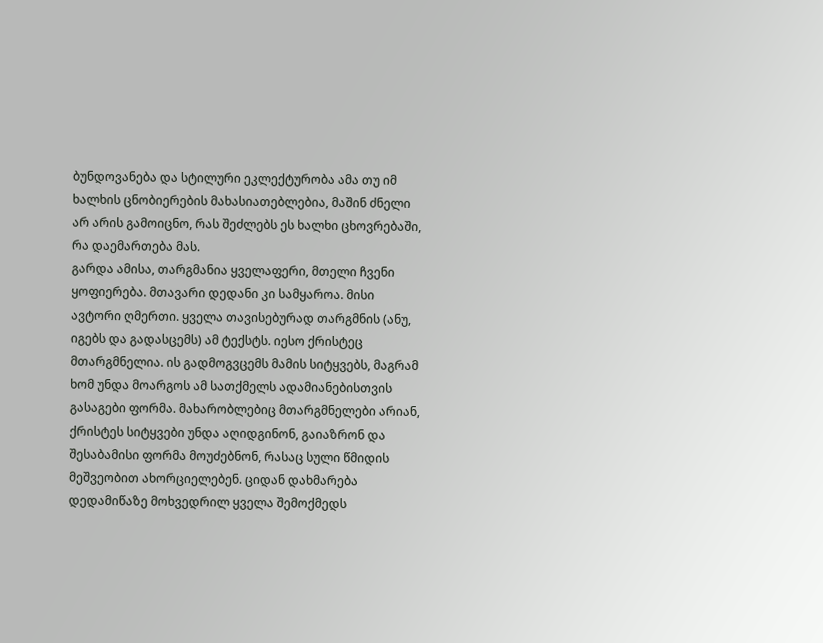ბუნდოვანება და სტილური ეკლექტურობა ამა თუ იმ ხალხის ცნობიერების მახასიათებლებია, მაშინ ძნელი არ არის გამოიცნო, რას შეძლებს ეს ხალხი ცხოვრებაში, რა დაემართება მას.
გარდა ამისა, თარგმანია ყველაფერი, მთელი ჩვენი ყოფიერება. მთავარი დედანი კი სამყაროა. მისი ავტორი ღმერთი. ყველა თავისებურად თარგმნის (ანუ, იგებს და გადასცემს) ამ ტექსტს. იესო ქრისტეც მთარგმნელია. ის გადმოგვცემს მამის სიტყვებს, მაგრამ ხომ უნდა მოარგოს ამ სათქმელს ადამიანებისთვის გასაგები ფორმა. მახარობლებიც მთარგმნელები არიან, ქრისტეს სიტყვები უნდა აღიდგინონ, გაიაზრონ და შესაბამისი ფორმა მოუძებნონ, რასაც სული წმიდის მეშვეობით ახორციელებენ. ციდან დახმარება დედამიწაზე მოხვედრილ ყველა შემოქმედს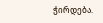ჭირდება.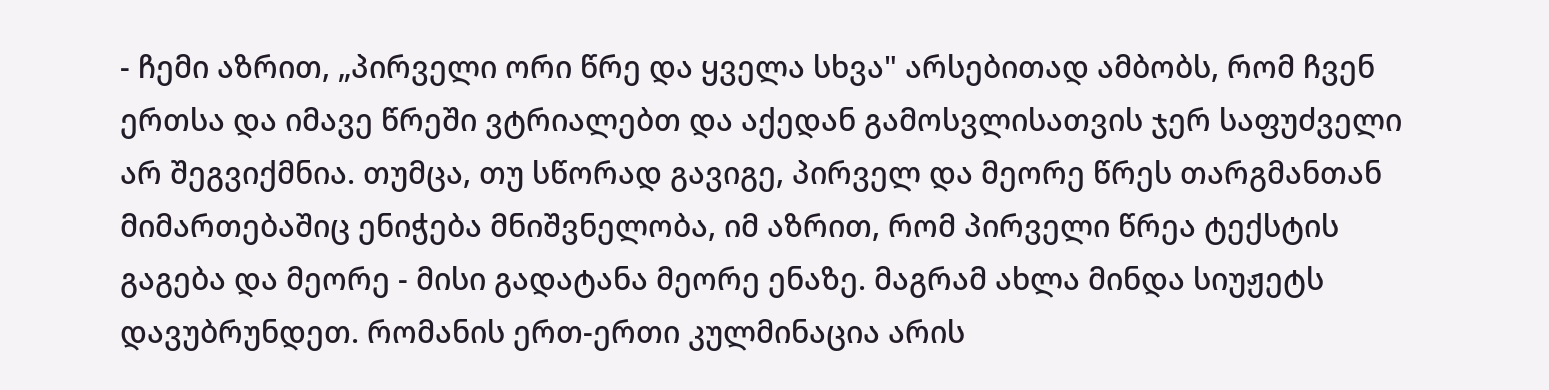- ჩემი აზრით, „პირველი ორი წრე და ყველა სხვა" არსებითად ამბობს, რომ ჩვენ ერთსა და იმავე წრეში ვტრიალებთ და აქედან გამოსვლისათვის ჯერ საფუძველი არ შეგვიქმნია. თუმცა, თუ სწორად გავიგე, პირველ და მეორე წრეს თარგმანთან მიმართებაშიც ენიჭება მნიშვნელობა, იმ აზრით, რომ პირველი წრეა ტექსტის გაგება და მეორე - მისი გადატანა მეორე ენაზე. მაგრამ ახლა მინდა სიუჟეტს დავუბრუნდეთ. რომანის ერთ-ერთი კულმინაცია არის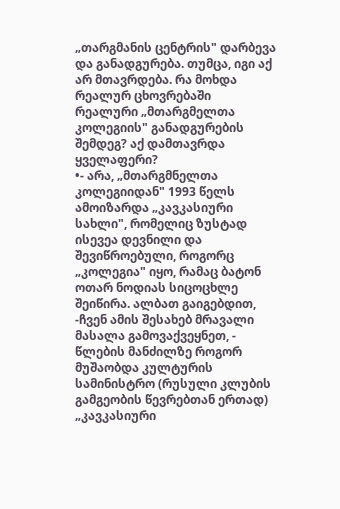„თარგმანის ცენტრის" დარბევა და განადგურება. თუმცა, იგი აქ არ მთავრდება. რა მოხდა რეალურ ცხოვრებაში რეალური „მთარგმელთა კოლეგიის" განადგურების შემდეგ? აქ დამთავრდა ყველაფერი?
•- არა, „მთარგმნელთა კოლეგიიდან" 1993 წელს ამოიზარდა „კავკასიური სახლი", რომელიც ზუსტად ისევეა დევნილი და შევიწროებული, როგორც „კოლეგია" იყო, რამაც ბატონ ოთარ ნოდიას სიცოცხლე შეიწირა. ალბათ გაიგებდით, -ჩვენ ამის შესახებ მრავალი მასალა გამოვაქვეყნეთ, - წლების მანძილზე როგორ მუშაობდა კულტურის სამინისტრო (რუსული კლუბის გამგეობის წევრებთან ერთად) „კავკასიური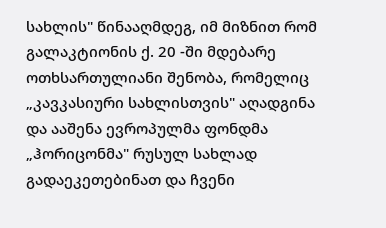სახლის" წინააღმდეგ, იმ მიზნით რომ გალაკტიონის ქ. 20 -ში მდებარე ოთხსართულიანი შენობა, რომელიც „კავკასიური სახლისთვის" აღადგინა და ააშენა ევროპულმა ფონდმა „ჰორიცონმა" რუსულ სახლად გადაეკეთებინათ და ჩვენი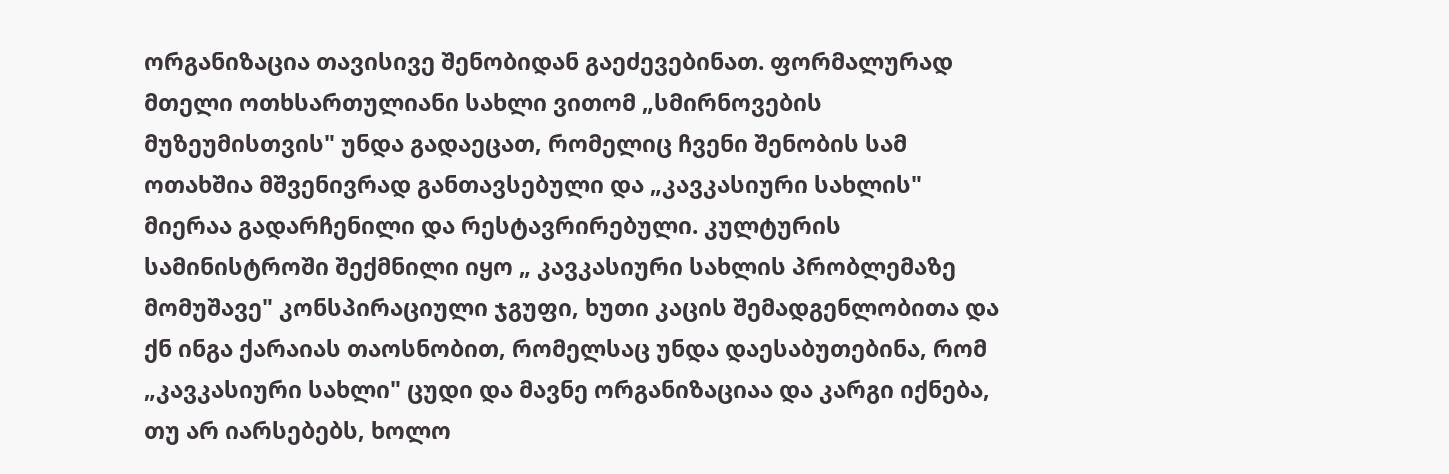ორგანიზაცია თავისივე შენობიდან გაეძევებინათ. ფორმალურად მთელი ოთხსართულიანი სახლი ვითომ „სმირნოვების მუზეუმისთვის" უნდა გადაეცათ, რომელიც ჩვენი შენობის სამ ოთახშია მშვენივრად განთავსებული და „კავკასიური სახლის" მიერაა გადარჩენილი და რესტავრირებული. კულტურის სამინისტროში შექმნილი იყო „ კავკასიური სახლის პრობლემაზე მომუშავე" კონსპირაციული ჯგუფი, ხუთი კაცის შემადგენლობითა და ქნ ინგა ქარაიას თაოსნობით, რომელსაც უნდა დაესაბუთებინა, რომ „კავკასიური სახლი" ცუდი და მავნე ორგანიზაციაა და კარგი იქნება, თუ არ იარსებებს, ხოლო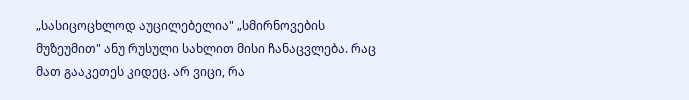„სასიცოცხლოდ აუცილებელია" „სმირნოვების მუზეუმით" ანუ რუსული სახლით მისი ჩანაცვლება. რაც მათ გააკეთეს კიდეც. არ ვიცი, რა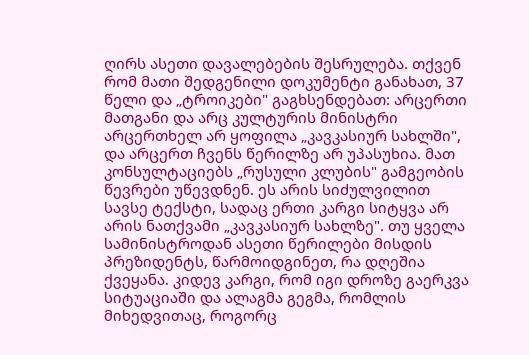ღირს ასეთი დავალებების შესრულება. თქვენ რომ მათი შედგენილი დოკუმენტი განახათ, 37 წელი და „ტროიკები" გაგხსენდებათ: არცერთი მათგანი და არც კულტურის მინისტრი არცერთხელ არ ყოფილა „კავკასიურ სახლში", და არცერთ ჩვენს წერილზე არ უპასუხია. მათ კონსულტაციებს „რუსული კლუბის" გამგეობის წევრები უწევდნენ. ეს არის სიძულვილით სავსე ტექსტი, სადაც ერთი კარგი სიტყვა არ არის ნათქვამი „კავკასიურ სახლზე". თუ ყველა სამინისტროდან ასეთი წერილები მისდის პრეზიდენტს, წარმოიდგინეთ, რა დღეშია ქვეყანა. კიდევ კარგი, რომ იგი დროზე გაერკვა სიტუაციაში და ალაგმა გეგმა, რომლის მიხედვითაც, როგორც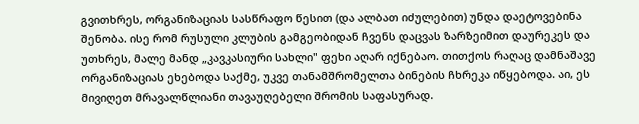გვითხრეს, ორგანიზაციას სასწრაფო წესით (და ალბათ იძულებით) უნდა დაეტოვებინა შენობა. ისე რომ რუსული კლუბის გამგეობიდან ჩვენს დაცვას ზარზეიმით დაურეკეს და უთხრეს, მალე მანდ „კავკასიური სახლი" ფეხი აღარ იქნებაო. თითქოს რაღაც დამნაშავე ორგანიზაციას ეხებოდა საქმე, უკვე თანამშრომელთა ბინების ჩხრეკა იწყებოდა. აი, ეს მივიღეთ მრავალწლიანი თავაუღებელი შრომის საფასურად.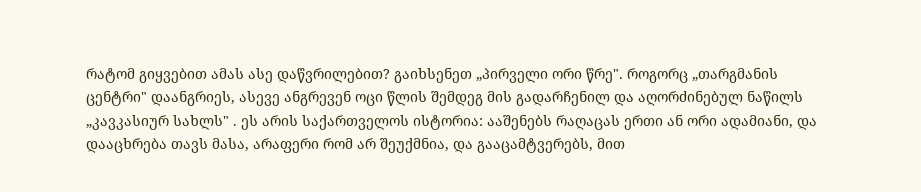რატომ გიყვებით ამას ასე დაწვრილებით? გაიხსენეთ „პირველი ორი წრე". როგორც „თარგმანის ცენტრი" დაანგრიეს, ასევე ანგრევენ ოცი წლის შემდეგ მის გადარჩენილ და აღორძინებულ ნაწილს „კავკასიურ სახლს" . ეს არის საქართველოს ისტორია: ააშენებს რაღაცას ერთი ან ორი ადამიანი, და დააცხრება თავს მასა, არაფერი რომ არ შეუქმნია, და გააცამტვერებს, მით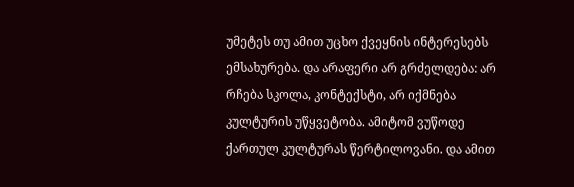უმეტეს თუ ამით უცხო ქვეყნის ინტერესებს ემსახურება. და არაფერი არ გრძელდება: არ რჩება სკოლა, კონტექსტი, არ იქმნება კულტურის უწყვეტობა. ამიტომ ვუწოდე ქართულ კულტურას წერტილოვანი. და ამით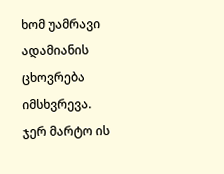ხომ უამრავი ადამიანის ცხოვრება იმსხვრევა. ჯერ მარტო ის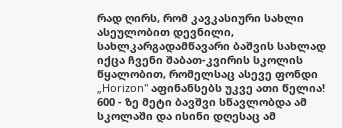რად ღირს, რომ კავკასიური სახლი ასეულობით დევნილი, სახლკარგადამწავარი ბაშვის სახლად იქცა ჩვენი შაბათ-კვირის სკოლის წყალობით, რომელსაც ასევე ფონდი „Horizon" აფინანსებს უკვე ათი წელია!
600 - ზე მეტი ბავშვი სწავლობდა ამ სკოლაში და ისინი დღესაც ამ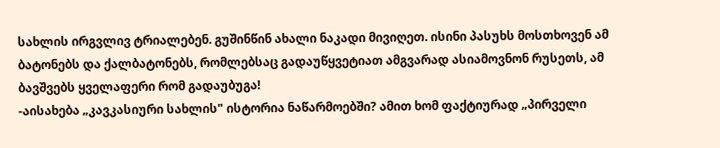სახლის ირგვლივ ტრიალებენ. გუშინწინ ახალი ნაკადი მივიღეთ. ისინი პასუხს მოსთხოვენ ამ ბატონებს და ქალბატონებს, რომლებსაც გადაუწყვეტიათ ამგვარად ასიამოვნონ რუსეთს, ამ ბავშვებს ყველაფერი რომ გადაუბუგა!
-აისახება „კავკასიური სახლის" ისტორია ნაწარმოებში? ამით ხომ ფაქტიურად „პირველი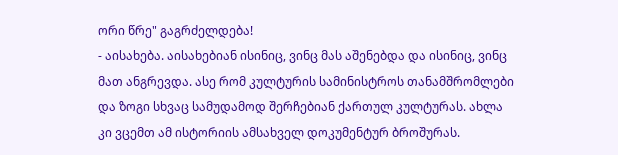ორი წრე" გაგრძელდება!
- აისახება. აისახებიან ისინიც, ვინც მას აშენებდა და ისინიც, ვინც მათ ანგრევდა. ასე რომ კულტურის სამინისტროს თანამშრომლები და ზოგი სხვაც სამუდამოდ შერჩებიან ქართულ კულტურას. ახლა კი ვცემთ ამ ისტორიის ამსახველ დოკუმენტურ ბროშურას.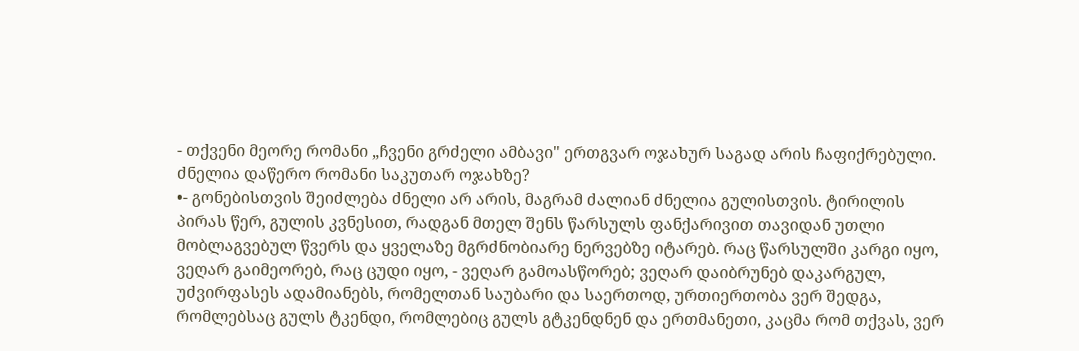- თქვენი მეორე რომანი „ჩვენი გრძელი ამბავი" ერთგვარ ოჯახურ საგად არის ჩაფიქრებული. ძნელია დაწერო რომანი საკუთარ ოჯახზე?
•- გონებისთვის შეიძლება ძნელი არ არის, მაგრამ ძალიან ძნელია გულისთვის. ტირილის პირას წერ, გულის კვნესით, რადგან მთელ შენს წარსულს ფანქარივით თავიდან უთლი მობლაგვებულ წვერს და ყველაზე მგრძნობიარე ნერვებზე იტარებ. რაც წარსულში კარგი იყო, ვეღარ გაიმეორებ, რაც ცუდი იყო, - ვეღარ გამოასწორებ; ვეღარ დაიბრუნებ დაკარგულ, უძვირფასეს ადამიანებს, რომელთან საუბარი და საერთოდ, ურთიერთობა ვერ შედგა, რომლებსაც გულს ტკენდი, რომლებიც გულს გტკენდნენ და ერთმანეთი, კაცმა რომ თქვას, ვერ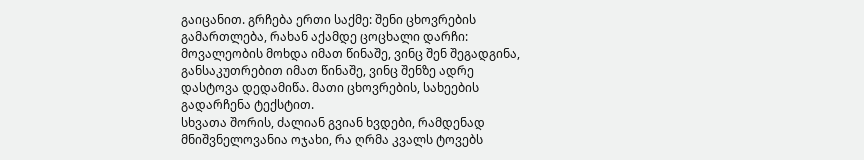გაიცანით. გრჩება ერთი საქმე: შენი ცხოვრების გამართლება, რახან აქამდე ცოცხალი დარჩი: მოვალეობის მოხდა იმათ წინაშე, ვინც შენ შეგადგინა, განსაკუთრებით იმათ წინაშე, ვინც შენზე ადრე დასტოვა დედამიწა. მათი ცხოვრების, სახეების გადარჩენა ტექსტით.
სხვათა შორის, ძალიან გვიან ხვდები, რამდენად მნიშვნელოვანია ოჯახი, რა ღრმა კვალს ტოვებს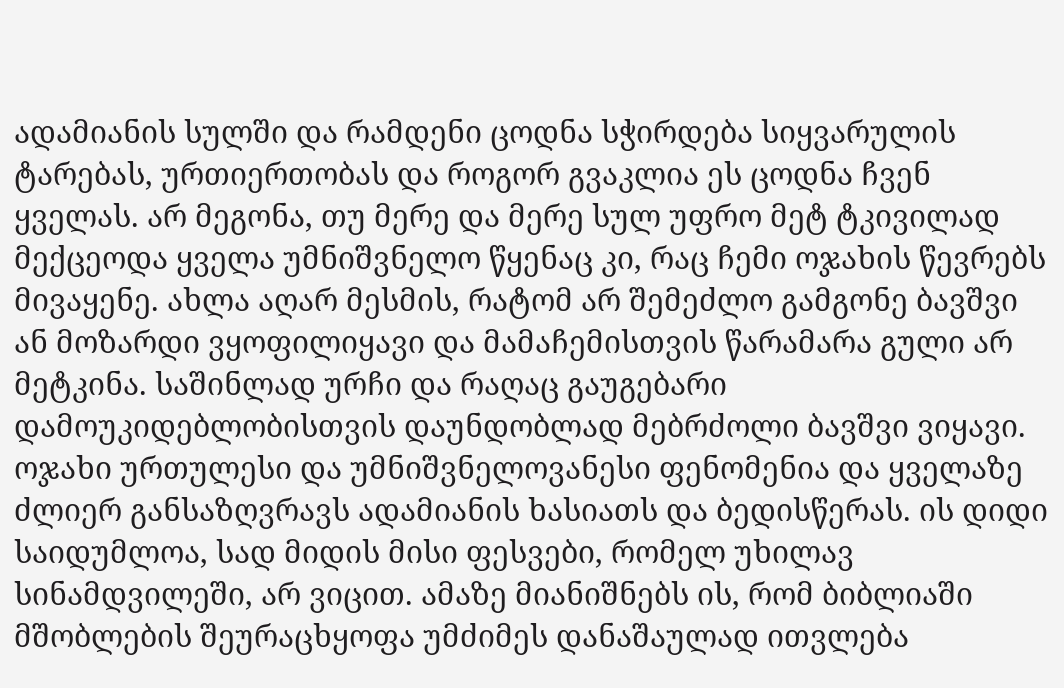ადამიანის სულში და რამდენი ცოდნა სჭირდება სიყვარულის ტარებას, ურთიერთობას და როგორ გვაკლია ეს ცოდნა ჩვენ ყველას. არ მეგონა, თუ მერე და მერე სულ უფრო მეტ ტკივილად მექცეოდა ყველა უმნიშვნელო წყენაც კი, რაც ჩემი ოჯახის წევრებს მივაყენე. ახლა აღარ მესმის, რატომ არ შემეძლო გამგონე ბავშვი ან მოზარდი ვყოფილიყავი და მამაჩემისთვის წარამარა გული არ მეტკინა. საშინლად ურჩი და რაღაც გაუგებარი დამოუკიდებლობისთვის დაუნდობლად მებრძოლი ბავშვი ვიყავი. ოჯახი ურთულესი და უმნიშვნელოვანესი ფენომენია და ყველაზე ძლიერ განსაზღვრავს ადამიანის ხასიათს და ბედისწერას. ის დიდი საიდუმლოა, სად მიდის მისი ფესვები, რომელ უხილავ სინამდვილეში, არ ვიცით. ამაზე მიანიშნებს ის, რომ ბიბლიაში მშობლების შეურაცხყოფა უმძიმეს დანაშაულად ითვლება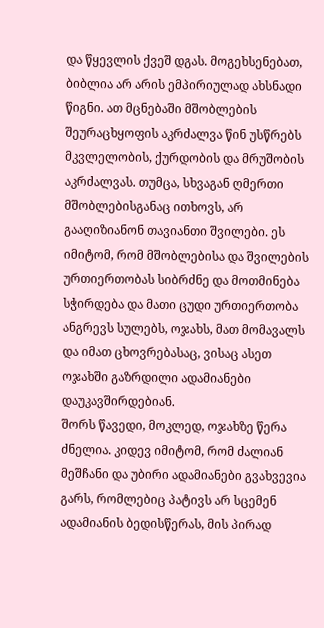და წყევლის ქვეშ დგას. მოგეხსენებათ, ბიბლია არ არის ემპირიულად ახსნადი წიგნი. ათ მცნებაში მშობლების შეურაცხყოფის აკრძალვა წინ უსწრებს მკვლელობის, ქურდობის და მრუშობის აკრძალვას. თუმცა, სხვაგან ღმერთი მშობლებისგანაც ითხოვს, არ გააღიზიანონ თავიანთი შვილები. ეს იმიტომ, რომ მშობლებისა და შვილების ურთიერთობას სიბრძნე და მოთმინება სჭირდება და მათი ცუდი ურთიერთობა ანგრევს სულებს, ოჯახს, მათ მომავალს და იმათ ცხოვრებასაც, ვისაც ასეთ ოჯახში გაზრდილი ადამიანები დაუკავშირდებიან.
შორს წავედი, მოკლედ, ოჯახზე წერა ძნელია. კიდევ იმიტომ, რომ ძალიან მეშჩანი და უბირი ადამიანები გვახვევია გარს, რომლებიც პატივს არ სცემენ ადამიანის ბედისწერას, მის პირად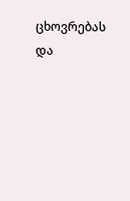ცხოვრებას და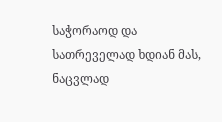საჭორაოდ და სათრეველად ხდიან მას, ნაცვლად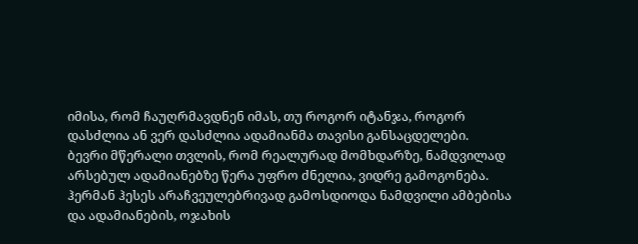იმისა, რომ ჩაუღრმავდნენ იმას, თუ როგორ იტანჯა, როგორ დასძლია ან ვერ დასძლია ადამიანმა თავისი განსაცდელები.
ბევრი მწერალი თვლის, რომ რეალურად მომხდარზე, ნამდვილად არსებულ ადამიანებზე წერა უფრო ძნელია, ვიდრე გამოგონება. ჰერმან ჰესეს არაჩვეულებრივად გამოსდიოდა ნამდვილი ამბებისა და ადამიანების, ოჯახის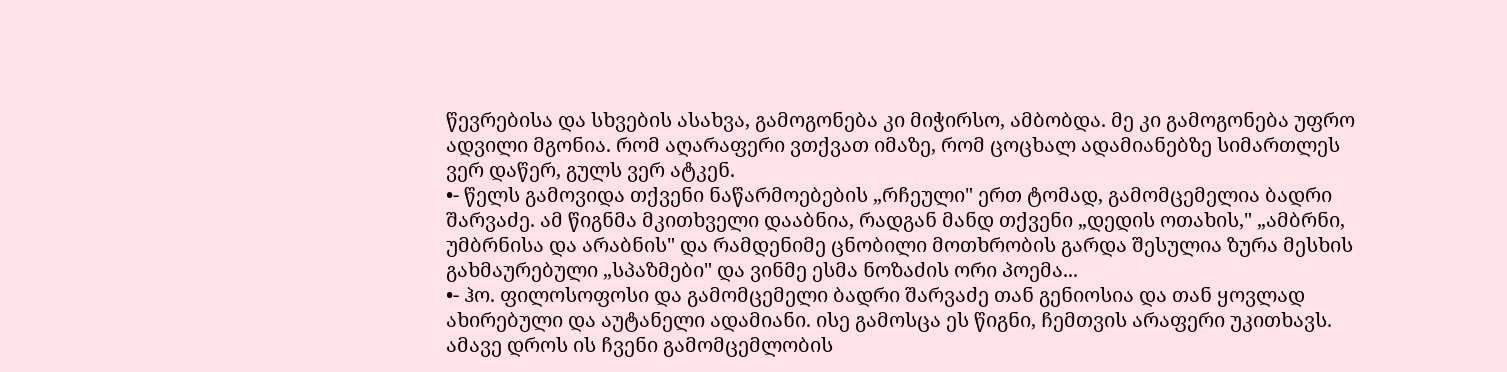წევრებისა და სხვების ასახვა, გამოგონება კი მიჭირსო, ამბობდა. მე კი გამოგონება უფრო ადვილი მგონია. რომ აღარაფერი ვთქვათ იმაზე, რომ ცოცხალ ადამიანებზე სიმართლეს ვერ დაწერ, გულს ვერ ატკენ.
•- წელს გამოვიდა თქვენი ნაწარმოებების „რჩეული" ერთ ტომად, გამომცემელია ბადრი შარვაძე. ამ წიგნმა მკითხველი დააბნია, რადგან მანდ თქვენი „დედის ოთახის," „ამბრნი, უმბრნისა და არაბნის" და რამდენიმე ცნობილი მოთხრობის გარდა შესულია ზურა მესხის გახმაურებული „სპაზმები" და ვინმე ესმა ნოზაძის ორი პოემა...
•- ჰო. ფილოსოფოსი და გამომცემელი ბადრი შარვაძე თან გენიოსია და თან ყოვლად ახირებული და აუტანელი ადამიანი. ისე გამოსცა ეს წიგნი, ჩემთვის არაფერი უკითხავს. ამავე დროს ის ჩვენი გამომცემლობის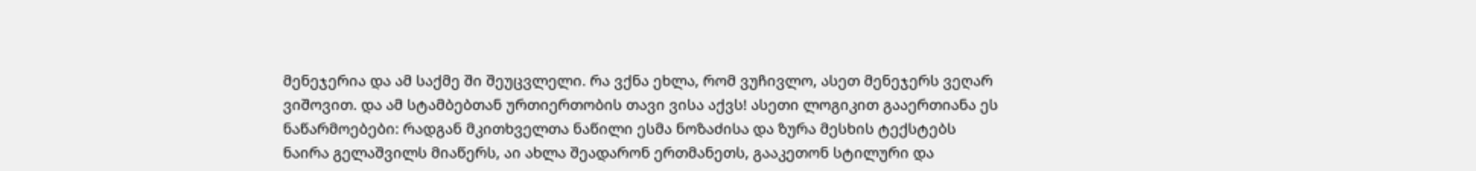მენეჯერია და ამ საქმე ში შეუცვლელი. რა ვქნა ეხლა, რომ ვუჩივლო, ასეთ მენეჯერს ვეღარ ვიშოვით. და ამ სტამბებთან ურთიერთობის თავი ვისა აქვს! ასეთი ლოგიკით გააერთიანა ეს ნაწარმოებები: რადგან მკითხველთა ნაწილი ესმა ნოზაძისა და ზურა მესხის ტექსტებს ნაირა გელაშვილს მიაწერს, აი ახლა შეადარონ ერთმანეთს, გააკეთონ სტილური და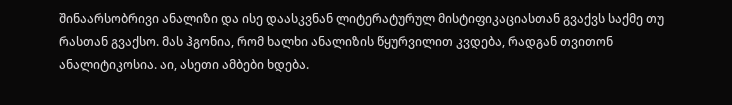შინაარსობრივი ანალიზი და ისე დაასკვნან ლიტერატურულ მისტიფიკაციასთან გვაქვს საქმე თუ რასთან გვაქსო. მას ჰგონია, რომ ხალხი ანალიზის წყურვილით კვდება, რადგან თვითონ ანალიტიკოსია. აი, ასეთი ამბები ხდება.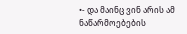•- და მაინც ვინ არის ამ ნაწარმოებების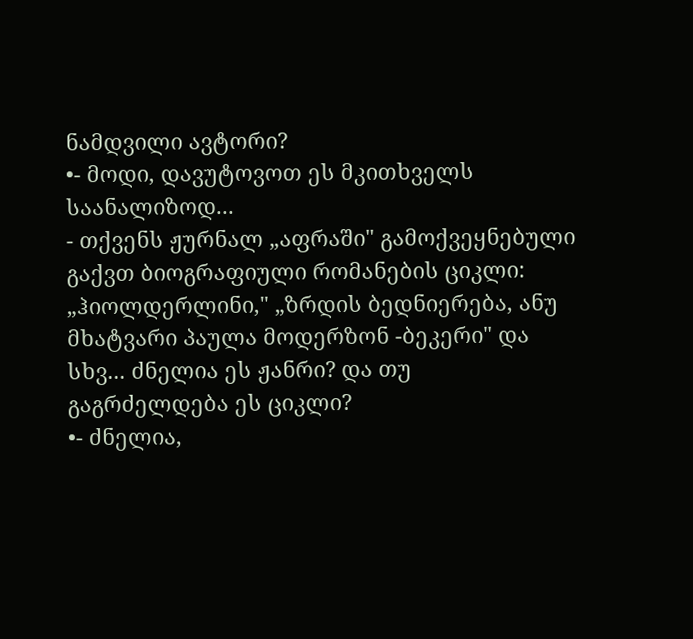ნამდვილი ავტორი?
•- მოდი, დავუტოვოთ ეს მკითხველს საანალიზოდ...
- თქვენს ჟურნალ „აფრაში" გამოქვეყნებული გაქვთ ბიოგრაფიული რომანების ციკლი:
„ჰიოლდერლინი," „ზრდის ბედნიერება, ანუ მხატვარი პაულა მოდერზონ -ბეკერი" და სხვ... ძნელია ეს ჟანრი? და თუ გაგრძელდება ეს ციკლი?
•- ძნელია,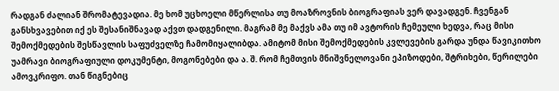რადგან ძალიან შრომატევადია. მე ხომ უცხოელი მწერლისა თუ მოაზროვნის ბიოგრაფიას ვერ დავადგენ. ჩვენგან განსხვავებით იქ ეს შესანიშნავად აქვთ დადგენილი. მაგრამ მე მაქვს ამა თუ იმ ავტორის ჩემეული ხედვა, რაც მისი შემოქმედების შესწავლის საფუძველზე ჩამომიყალიბდა. ამიტომ მისი შემოქმედების კვლევების გარდა უნდა წავიკითხო უამრავი ბიოგრაფიული დოკუმენტი, მოგონებები და ა. შ. რომ ჩემთვის მნიშვნელოვანი ეპიზოდები, შტრიხები, წერილები ამოვკრიფო. თან წიგნებიც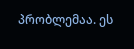პრობლემაა. ეს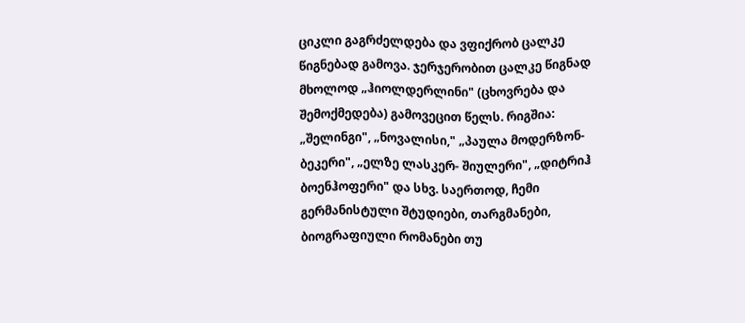ციკლი გაგრძელდება და ვფიქრობ ცალკე წიგნებად გამოვა. ჯერჯერობით ცალკე წიგნად მხოლოდ „ჰიოლდერლინი" (ცხოვრება და შემოქმედება) გამოვეცით წელს. რიგშია: „შელინგი", „ნოვალისი," „პაულა მოდერზონ-ბეკერი", „ელზე ლასკერ- შიულერი", „დიტრიჰ ბოენჰოფერი" და სხვ. საერთოდ, ჩემი გერმანისტული შტუდიები, თარგმანები, ბიოგრაფიული რომანები თუ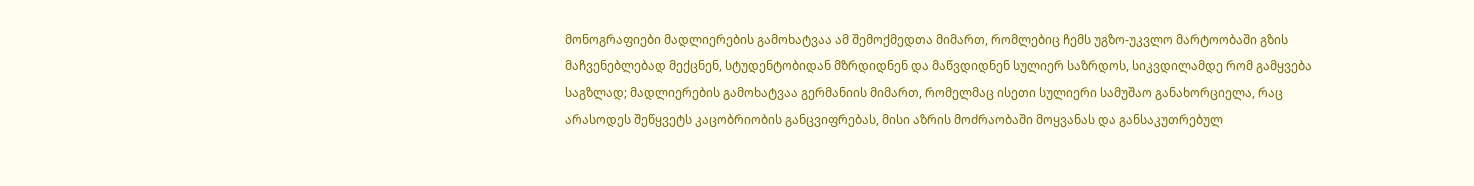მონოგრაფიები მადლიერების გამოხატვაა ამ შემოქმედთა მიმართ, რომლებიც ჩემს უგზო-უკვლო მარტოობაში გზის მაჩვენებლებად მექცნენ, სტუდენტობიდან მზრდიდნენ და მაწვდიდნენ სულიერ საზრდოს, სიკვდილამდე რომ გამყვება საგზლად; მადლიერების გამოხატვაა გერმანიის მიმართ, რომელმაც ისეთი სულიერი სამუშაო განახორციელა, რაც არასოდეს შეწყვეტს კაცობრიობის განცვიფრებას, მისი აზრის მოძრაობაში მოყვანას და განსაკუთრებულ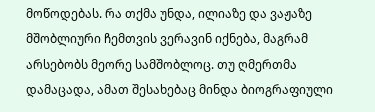მოწოდებას. რა თქმა უნდა, ილიაზე და ვაჟაზე მშობლიური ჩემთვის ვერავინ იქნება, მაგრამ არსებობს მეორე სამშობლოც. თუ ღმერთმა დამაცადა, ამათ შესახებაც მინდა ბიოგრაფიული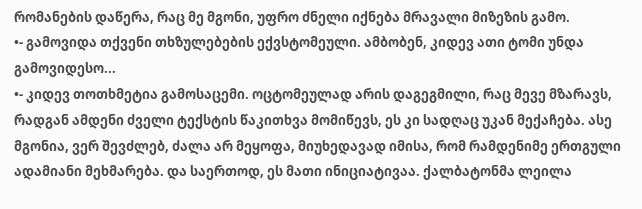რომანების დაწერა, რაც მე მგონი, უფრო ძნელი იქნება მრავალი მიზეზის გამო.
•- გამოვიდა თქვენი თხზულებების ექვსტომეული. ამბობენ, კიდევ ათი ტომი უნდა გამოვიდესო...
•- კიდევ თოთხმეტია გამოსაცემი. ოცტომეულად არის დაგეგმილი, რაც მევე მზარავს, რადგან ამდენი ძველი ტექსტის წაკითხვა მომიწევს, ეს კი სადღაც უკან მექაჩება. ასე მგონია, ვერ შევძლებ, ძალა არ მეყოფა, მიუხედავად იმისა, რომ რამდენიმე ერთგული ადამიანი მეხმარება. და საერთოდ, ეს მათი ინიციატივაა. ქალბატონმა ლეილა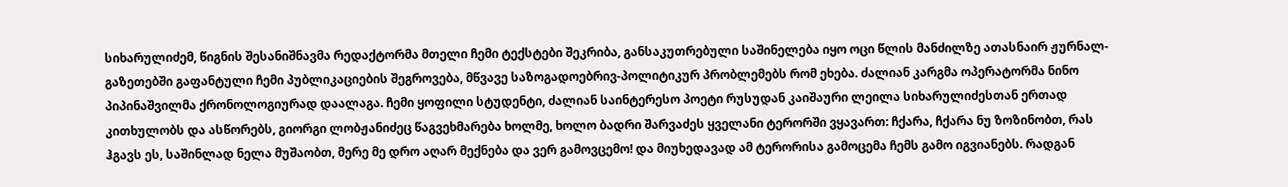სიხარულიძემ, წიგნის შესანიშნავმა რედაქტორმა მთელი ჩემი ტექსტები შეკრიბა, განსაკუთრებული საშინელება იყო ოცი წლის მანძილზე ათასნაირ ჟურნალ-გაზეთებში გაფანტული ჩემი პუბლიკაციების შეგროვება, მწვავე საზოგადოებრივ-პოლიტიკურ პრობლემებს რომ ეხება. ძალიან კარგმა ოპერატორმა ნინო პიპინაშვილმა ქრონოლოგიურად დაალაგა. ჩემი ყოფილი სტუდენტი, ძალიან საინტერესო პოეტი რუსუდან კაიშაური ლეილა სიხარულიძესთან ერთად კითხულობს და ასწორებს, გიორგი ლობჟანიძეც წაგვეხმარება ხოლმე, ხოლო ბადრი შარვაძეს ყველანი ტერორში ვყავართ: ჩქარა, ჩქარა ნუ ზოზინობთ, რას ჰგავს ეს, საშინლად ნელა მუშაობთ, მერე მე დრო აღარ მექნება და ვერ გამოვცემო! და მიუხედავად ამ ტერორისა გამოცემა ჩემს გამო იგვიანებს. რადგან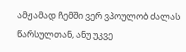ამჟამად ჩემში ვერ ვპოულობ ძალას წარსულთან, ანუ უკვე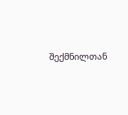შექმნილთან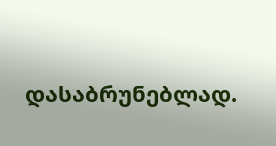დასაბრუნებლად.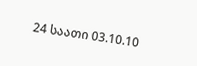24 საათი 03.10.10